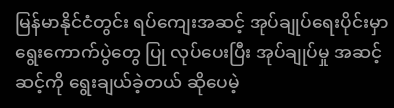မြန်မာနိုင်ငံတွင်း ရပ်ကျေးအဆင့် အုပ်ချုပ်ရေးပိုင်းမှာ ရွေးကောက်ပွဲတွေ ပြု လုပ်ပေးပြီး အုပ်ချုပ်မှု အဆင့်ဆင့်ကို ရွေးချယ်ခဲ့တယ် ဆိုပေမဲ့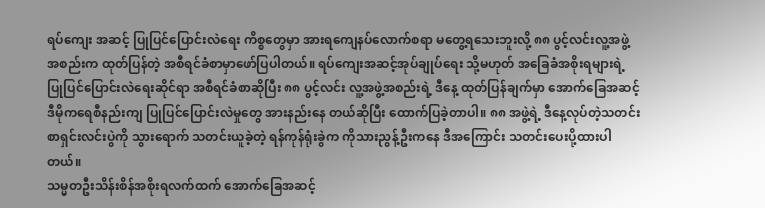ရပ်ကျေး အဆင့် ပြုပြင်ပြောင်းလဲရေး ကိစ္စတွေမှာ အားရကျေနပ်လောက်စရာ မတွေ့ရသေးဘူးလို့ ၈၈ ပွင့်လင်းလူ့အဖွဲ့အစည်းက ထုတ်ပြန်တဲ့ အစီရင်ခံစာမှာဖော်ပြပါတယ်။ ရပ်ကျေးအဆင့်အုပ်ချုပ်ရေး သို့မဟုတ် အခြေခံအစိုးရများရဲ့ ပြုပြင်ပြောင်းလဲရေးဆိုင်ရာ အစီရင်ခံစာဆိုပြီး ၈၈ ပွင့်လင်း လူ့အဖွဲ့အစည်းရဲ့ ဒီနေ့ ထုတ်ပြန်ချက်မှာ အောက်ခြေအဆင့် ဒီမိုကရေစီနည်းကျ ပြုပြင်ပြောင်းလဲမှုတွေ အားနည်းနေ တယ်ဆိုပြီး ထောက်ပြခဲ့တာပါ။ ၈၈ အဖွဲ့ရဲ့ ဒီနေ့လုပ်တဲ့သတင်းစာရှင်းလင်းပွဲကို သွားရောက် သတင်းယူခဲ့တဲ့ ရန်ကုန်ရုံးခွဲက ကိုသားညွန့်ဦးကနေ ဒီအကြောင်း သတင်းပေးပို့ထားပါတယ်။
သမ္မတဦးသိန်းစိန်အစိုးရလက်ထက် အောက်ခြေအဆင့်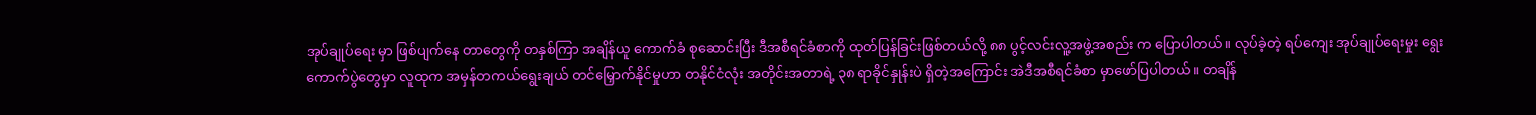အုပ်ချုပ်ရေး မှာ ဖြစ်ပျက်နေ တာတွေကို တနှစ်ကြာ အချိန်ယူ ကောက်ခံ စုဆောင်းပြီး ဒီအစီရင်ခံစာကို ထုတ်ပြန်ခြင်းဖြစ်တယ်လို့ ၈၈ ပွင့်လင်းလူ့အဖွဲ့အစည်း က ပြောပါတယ်။ လုပ်ခဲ့တဲ့ ရပ်ကျေး အုပ်ချုပ်ရေးမှုး ရွေးကောက်ပွဲတွေမှာ လူထုက အမှန်တကယ်ရွေးချယ် တင်မြှောက်နိုင်မှုဟာ တနိုင်ငံလုံး အတိုင်းအတာရဲ့ ၃၈ ရာခိုင်နှုန်းပဲ ရှိတဲ့အကြောင်း အဲဒီအစီရင်ခံစာ မှာဖော်ပြပါတယ်။ တချိန်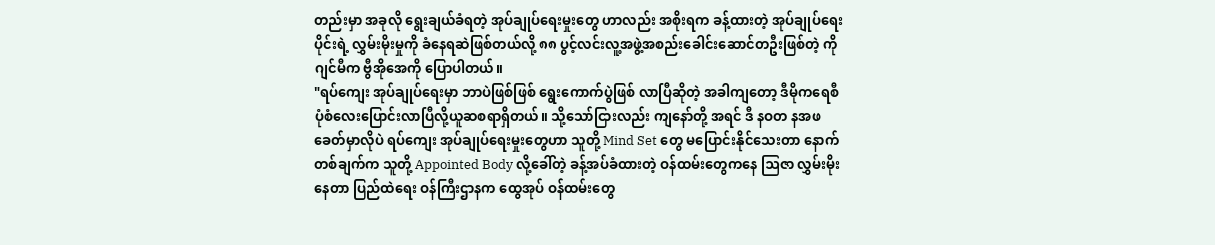တည်းမှာ အခုလို ရွေးချယ်ခံရတဲ့ အုပ်ချုပ်ရေးမှုးတွေ ဟာလည်း အစိုးရက ခန့်ထားတဲ့ အုပ်ချုပ်ရေးပိုင်းရဲ့ လွှမ်းမိုးမှုကို ခံနေရဆဲဖြစ်တယ်လို့ ၈၈ ပွင့်လင်းလူ့အဖွဲ့အစည်းခေါင်းဆောင်တဦးဖြစ်တဲ့ ကိုဂျင်မီက ဗွီအိုအေကို ပြောပါတယ်။
"ရပ်ကျေး အုပ်ချုပ်ရေးမှာ ဘာပဲဖြစ်ဖြစ် ရွေးကောက်ပွဲဖြစ် လာပြီဆိုတဲ့ အခါကျတော့ ဒီမိုကရေစီ ပုံစံလေးပြောင်းလာပြီလို့ယူဆစရာရှိတယ်။ သို့သော်ငြားလည်း ကျနော်တို့ အရင် ဒီ နဝတ နအဖ ခေတ်မှာလိုပဲ ရပ်ကျေး အုပ်ချုပ်ရေးမှုးတွေဟာ သူတို့ Mind Set တွေ မပြောင်းနိုင်သေးတာ နောက် တစ်ချက်က သူတို့ Appointed Body လို့ခေါ်တဲ့ ခန့်အပ်ခံထားတဲ့ ဝန်ထမ်းတွေကနေ ဩဇာ လွှမ်းမိုးနေတာ ပြည်ထဲရေး ဝန်ကြီးဌာနက ထွေအုပ် ဝန်ထမ်းတွေ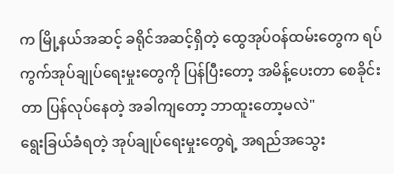က မြို့နယ်အဆင့် ခရိုင်အဆင့်ရှိတဲ့ ထွေအုပ်ဝန်ထမ်းတွေက ရပ်ကွက်အုပ်ချုပ်ရေးမှုးတွေကို ပြန်ပြီးတော့ အမိန့်ပေးတာ စေခိုင်း တာ ပြန်လုပ်နေတဲ့ အခါကျတော့ ဘာထူးတော့မလဲ"
ရွေးခြယ်ခံရတဲ့ အုပ်ချုပ်ရေးမှုးတွေရဲ့ အရည်အသွေး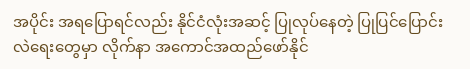အပိုင်း အရပြောရင်လည်း နိုင်ငံလုံးအဆင့် ပြုလုပ်နေတဲ့ ပြုပြင်ပြောင်းလဲရေးတွေမှာ လိုက်နာ အကောင်အထည်ဖော်နိုင်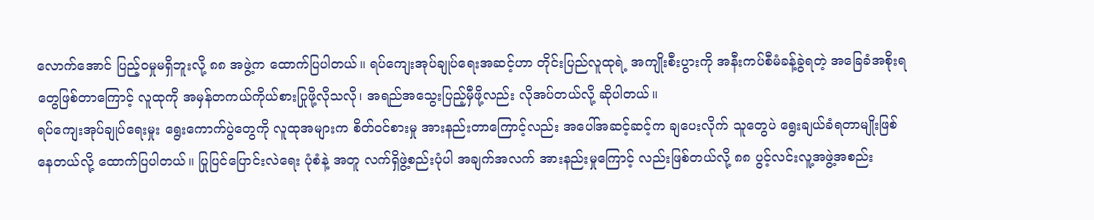လောက်အောင် ပြည့်ဝမှုမရှိဘူးလို့ ၈၈ အဖွဲ့က ထောက်ပြပါတယ်။ ရပ်ကျေးအုပ်ချုပ်ရေးအဆင့်ဟာ တိုင်းပြည်လူထုရဲ့ အကျိုးစီးပွားကို အနီးကပ်စီမံခန့်ခွဲရတဲ့ အခြေခံအစိုးရတွေဖြစ်တာကြောင့် လူထုကို အမှန်တကယ်ကိုယ်စားပြုဖို့လိုသလို၊ အရည်အသွေးပြည့်မှီဖို့လည်း လိုအပ်တယ်လို့ ဆိုပါတယ်။
ရပ်ကျေးအုပ်ချုပ်ရေးမှုး ရွေးကောက်ပွဲတွေကို လူထုအများက စိတ်ဝင်စားမှု အားနည်းတာကြောင့်လည်း အပေါ်အဆင့်ဆင့်က ချပေးလိုက် သူတွေပဲ ရွေးချယ်ခံရတာမျိုးဖြစ်နေတယ်လို့ ထောက်ပြပါတယ်။ ပြုပြင်ပြောင်းလဲရေး ပုံစံနဲ့ အတူ လက်ရှိဖွဲ့စည်းပုံပါ အချက်အလက် အားနည်းမှုကြောင့် လည်းဖြစ်တယ်လို့ ၈၈ ပွင့်လင်းလူ့အဖွဲ့အစည်း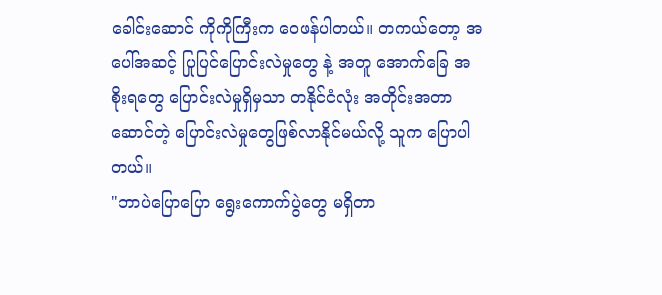ခေါင်းဆောင် ကိုကိုကြီးက ဝေဖန်ပါတယ်။ တကယ်တော့ အပေါ်အဆင့် ပြုပြင်ပြောင်းလဲမှုတွေ နဲ့ အတူ အောက်ခြေ အစိုးရတွေ ပြောင်းလဲမှုရှိမှသာ တနိုင်ငံလုံး အတိုင်းအတာဆောင်တဲ့ ပြောင်းလဲမှုတွေဖြစ်လာနိုင်မယ်လို့ သူက ပြောပါတယ်။
"ဘာပဲပြောပြော ရွေးကောက်ပွဲတွေ မရှိတာ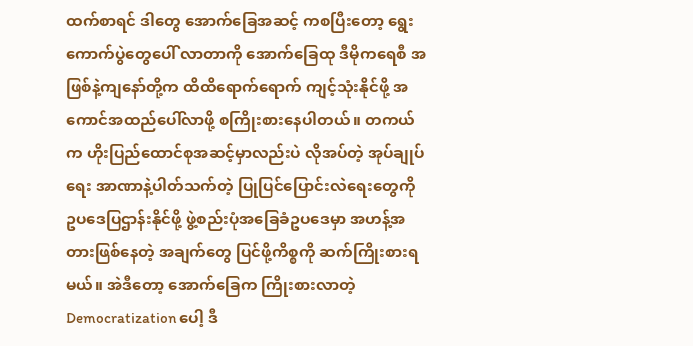ထက်စာရင် ဒါတွေ အောက်ခြေအဆင့် ကစပြီးတော့ ရွေးကောက်ပွဲတွေပေါ် လာတာကို အောက်ခြေထု ဒီမိုကရေစီ အဖြစ်နဲ့ကျနော်တို့က ထိထိရောက်ရောက် ကျင့်သုံးနိုင်ဖို့ အကောင်အထည်ပေါ်လာဖို့ စကြိုးစားနေပါတယ်။ တကယ်က ဟိုးပြည်ထောင်စုအဆင့်မှာလည်းပဲ လိုအပ်တဲ့ အုပ်ချုပ်ရေး အာဏာနဲ့ပါတ်သက်တဲ့ ပြုပြင်ပြောင်းလဲရေးတွေကို ဥပဒေပြဌာန်းနိုင်ဖို့ ဖွဲ့စည်းပုံအခြေခံဥပဒေမှာ အဟန့်အတားဖြစ်နေတဲ့ အချက်တွေ ပြင်ဖို့ကိစ္စကို ဆက်ကြိုးစားရမယ်။ အဲဒီတော့ အောက်ခြေက ကြိုးစားလာတဲ့ Democratization ပေါ့ ဒီ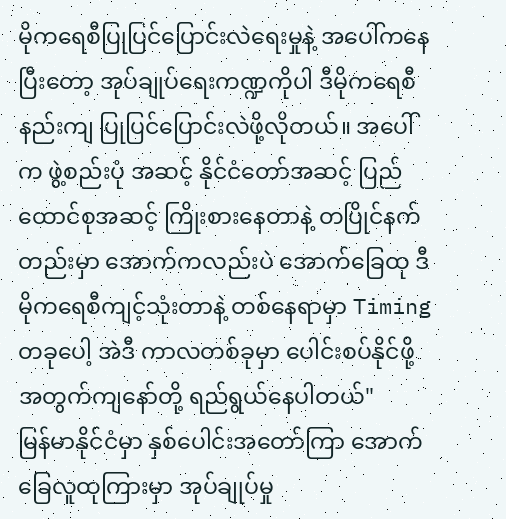မိုကရေစီပြုပြင်ပြောင်းလဲရေးမှုနဲ့ အပေါ်ကနေပြီးတော့ အုပ်ချုပ်ရေးကဏ္ဍကိုပါ ဒီမိုကရေစီ နည်းကျ ပြုပြင်ပြောင်းလဲဖို့လိုတယ်။ အပေါ်က ဖွဲ့စည်းပုံ အဆင့် နိုင်ငံတော်အဆင့် ပြည်ထောင်စုအဆင့် ကြိုးစားနေတာနဲ့ တပြိုင်နက်တည်းမှာ အောက်ကလည်းပဲ အောက်ခြေထု ဒီမိုကရေစီကျင့်သုံးတာနဲ့ တစ်နေရာမှာ Timing တခုပေါ့ အဲဒီ ကာလတစ်ခုမှာ ပေါင်းစပ်နိုင်ဖို့အတွက်ကျနော်တို့ ရည်ရွယ်နေပါတယ်"
မြန်မာနိုင်ငံမှာ နှစ်ပေါင်းအတော်ကြာ အောက်ခြေလူထုကြားမှာ အုပ်ချုပ်မှု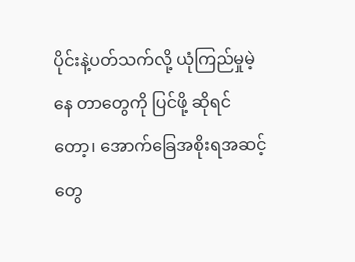ပိုင်းနဲ့ပတ်သက်လို့ ယုံကြည်မှုမဲ့နေ တာတွေကို ပြင်ဖို့ ဆိုရင်တော့၊ အောက်ခြေအစိုးရအဆင့်တွေ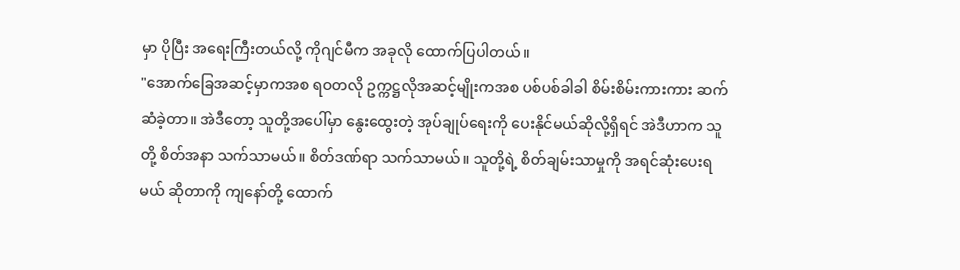မှာ ပိုပြီး အရေးကြီးတယ်လို့ ကိုဂျင်မီက အခုလို ထောက်ပြပါတယ်။
"အောက်ခြေအဆင့်မှာကအစ ရဝတလို ဥက္ကဋ္ဌလိုအဆင့်မျိုးကအစ ပစ်ပစ်ခါခါ စိမ်းစိမ်းကားကား ဆက်ဆံခဲ့တာ။ အဲဒီတော့ သူတို့အပေါ်မှာ နွေးထွေးတဲ့ အုပ်ချုပ်ရေးကို ပေးနိုင်မယ်ဆိုလို့ရှိရင် အဲဒီဟာက သူတို့ စိတ်အနာ သက်သာမယ်။ စိတ်ဒဏ်ရာ သက်သာမယ်။ သူတို့ရဲ့ စိတ်ချမ်းသာမှုကို အရင်ဆုံးပေးရမယ် ဆိုတာကို ကျနော်တို့ ထောက်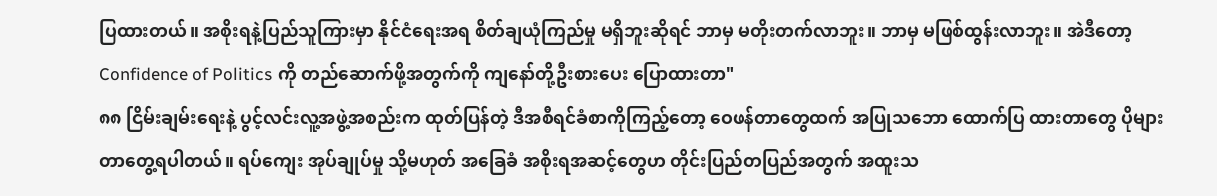ပြထားတယ်။ အစိုးရနဲ့ပြည်သူကြားမှာ နိုင်ငံရေးအရ စိတ်ချယုံကြည်မှု မရှိဘူးဆိုရင် ဘာမှ မတိုးတက်လာဘူး။ ဘာမှ မဖြစ်ထွန်းလာဘူး။ အဲဒီတော့ Confidence of Politics ကို တည်ဆောက်ဖို့အတွက်ကို ကျနော်တို့ဦးစားပေး ပြောထားတာ"
၈၈ ငြိမ်းချမ်းရေးနဲ့ ပွင့်လင်းလူ့အဖွဲ့အစည်းက ထုတ်ပြန်တဲ့ ဒီအစီရင်ခံစာကိုကြည့်တော့ ဝေဖန်တာတွေထက် အပြုသဘော ထောက်ပြ ထားတာတွေ ပိုများတာတွေ့ရပါတယ်။ ရပ်ကျေး အုပ်ချုပ်မှု သို့မဟုတ် အခြေခံ အစိုးရအဆင့်တွေဟ တိုင်းပြည်တပြည်အတွက် အထူးသ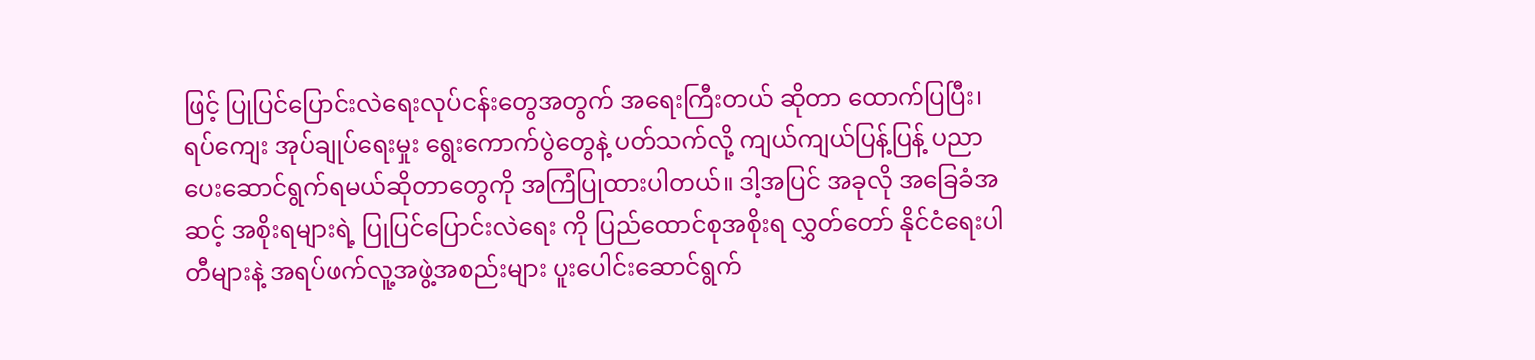ဖြင့် ပြုပြင်ပြောင်းလဲရေးလုပ်ငန်းတွေအတွက် အရေးကြီးတယ် ဆိုတာ ထောက်ပြပြီး၊ ရပ်ကျေး အုပ်ချုပ်ရေးမှုး ရွေးကောက်ပွဲတွေနဲ့ ပတ်သက်လို့ ကျယ်ကျယ်ပြန့်ပြန့် ပညာပေးဆောင်ရွက်ရမယ်ဆိုတာတွေကို အကြံပြုထားပါတယ်။ ဒါ့အပြင် အခုလို အခြေခံအဆင့် အစိုးရများရဲ့ ပြုပြင်ပြောင်းလဲရေး ကို ပြည်ထောင်စုအစိုးရ လွှတ်တော် နိုင်ငံရေးပါတီများနဲ့ အရပ်ဖက်လူ့အဖွဲ့အစည်းများ ပူးပေါင်းဆောင်ရွက်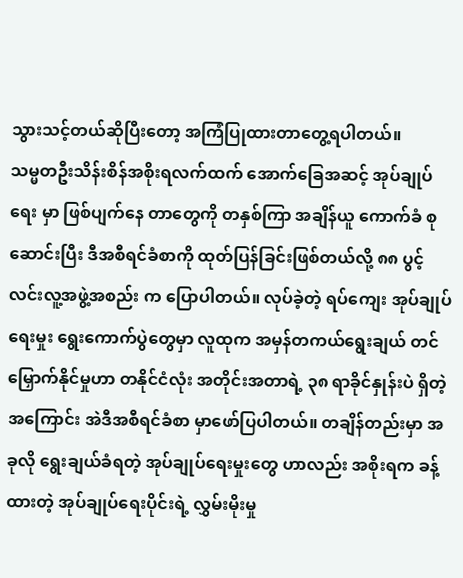သွားသင့်တယ်ဆိုပြီးတော့ အကြံပြုထားတာတွေ့ရပါတယ်။
သမ္မတဦးသိန်းစိန်အစိုးရလက်ထက် အောက်ခြေအဆင့် အုပ်ချုပ်ရေး မှာ ဖြစ်ပျက်နေ တာတွေကို တနှစ်ကြာ အချိန်ယူ ကောက်ခံ စုဆောင်းပြီး ဒီအစီရင်ခံစာကို ထုတ်ပြန်ခြင်းဖြစ်တယ်လို့ ၈၈ ပွင့်လင်းလူ့အဖွဲ့အစည်း က ပြောပါတယ်။ လုပ်ခဲ့တဲ့ ရပ်ကျေး အုပ်ချုပ်ရေးမှုး ရွေးကောက်ပွဲတွေမှာ လူထုက အမှန်တကယ်ရွေးချယ် တင်မြှောက်နိုင်မှုဟာ တနိုင်ငံလုံး အတိုင်းအတာရဲ့ ၃၈ ရာခိုင်နှုန်းပဲ ရှိတဲ့အကြောင်း အဲဒီအစီရင်ခံစာ မှာဖော်ပြပါတယ်။ တချိန်တည်းမှာ အခုလို ရွေးချယ်ခံရတဲ့ အုပ်ချုပ်ရေးမှုးတွေ ဟာလည်း အစိုးရက ခန့်ထားတဲ့ အုပ်ချုပ်ရေးပိုင်းရဲ့ လွှမ်းမိုးမှု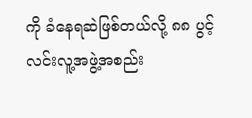ကို ခံနေရဆဲဖြစ်တယ်လို့ ၈၈ ပွင့်လင်းလူ့အဖွဲ့အစည်း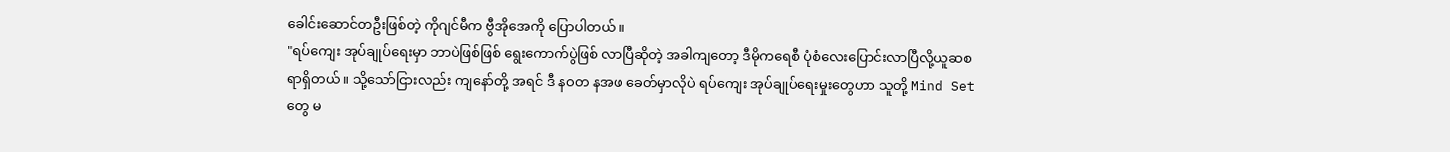ခေါင်းဆောင်တဦးဖြစ်တဲ့ ကိုဂျင်မီက ဗွီအိုအေကို ပြောပါတယ်။
"ရပ်ကျေး အုပ်ချုပ်ရေးမှာ ဘာပဲဖြစ်ဖြစ် ရွေးကောက်ပွဲဖြစ် လာပြီဆိုတဲ့ အခါကျတော့ ဒီမိုကရေစီ ပုံစံလေးပြောင်းလာပြီလို့ယူဆစရာရှိတယ်။ သို့သော်ငြားလည်း ကျနော်တို့ အရင် ဒီ နဝတ နအဖ ခေတ်မှာလိုပဲ ရပ်ကျေး အုပ်ချုပ်ရေးမှုးတွေဟာ သူတို့ Mind Set တွေ မ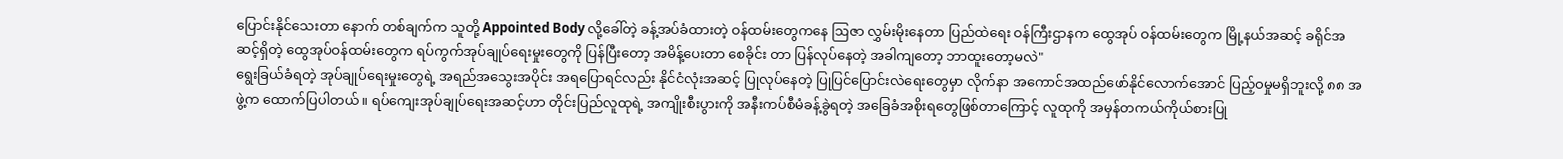ပြောင်းနိုင်သေးတာ နောက် တစ်ချက်က သူတို့ Appointed Body လို့ခေါ်တဲ့ ခန့်အပ်ခံထားတဲ့ ဝန်ထမ်းတွေကနေ ဩဇာ လွှမ်းမိုးနေတာ ပြည်ထဲရေး ဝန်ကြီးဌာနက ထွေအုပ် ဝန်ထမ်းတွေက မြို့နယ်အဆင့် ခရိုင်အဆင့်ရှိတဲ့ ထွေအုပ်ဝန်ထမ်းတွေက ရပ်ကွက်အုပ်ချုပ်ရေးမှုးတွေကို ပြန်ပြီးတော့ အမိန့်ပေးတာ စေခိုင်း တာ ပြန်လုပ်နေတဲ့ အခါကျတော့ ဘာထူးတော့မလဲ"
ရွေးခြယ်ခံရတဲ့ အုပ်ချုပ်ရေးမှုးတွေရဲ့ အရည်အသွေးအပိုင်း အရပြောရင်လည်း နိုင်ငံလုံးအဆင့် ပြုလုပ်နေတဲ့ ပြုပြင်ပြောင်းလဲရေးတွေမှာ လိုက်နာ အကောင်အထည်ဖော်နိုင်လောက်အောင် ပြည့်ဝမှုမရှိဘူးလို့ ၈၈ အဖွဲ့က ထောက်ပြပါတယ်။ ရပ်ကျေးအုပ်ချုပ်ရေးအဆင့်ဟာ တိုင်းပြည်လူထုရဲ့ အကျိုးစီးပွားကို အနီးကပ်စီမံခန့်ခွဲရတဲ့ အခြေခံအစိုးရတွေဖြစ်တာကြောင့် လူထုကို အမှန်တကယ်ကိုယ်စားပြု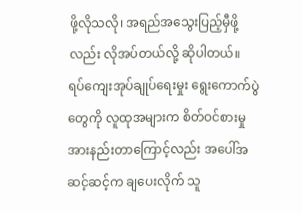ဖို့လိုသလို၊ အရည်အသွေးပြည့်မှီဖို့လည်း လိုအပ်တယ်လို့ ဆိုပါတယ်။
ရပ်ကျေးအုပ်ချုပ်ရေးမှုး ရွေးကောက်ပွဲတွေကို လူထုအများက စိတ်ဝင်စားမှု အားနည်းတာကြောင့်လည်း အပေါ်အဆင့်ဆင့်က ချပေးလိုက် သူ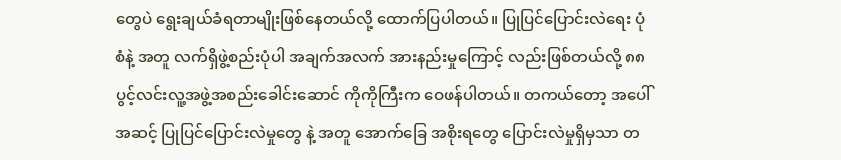တွေပဲ ရွေးချယ်ခံရတာမျိုးဖြစ်နေတယ်လို့ ထောက်ပြပါတယ်။ ပြုပြင်ပြောင်းလဲရေး ပုံစံနဲ့ အတူ လက်ရှိဖွဲ့စည်းပုံပါ အချက်အလက် အားနည်းမှုကြောင့် လည်းဖြစ်တယ်လို့ ၈၈ ပွင့်လင်းလူ့အဖွဲ့အစည်းခေါင်းဆောင် ကိုကိုကြီးက ဝေဖန်ပါတယ်။ တကယ်တော့ အပေါ်အဆင့် ပြုပြင်ပြောင်းလဲမှုတွေ နဲ့ အတူ အောက်ခြေ အစိုးရတွေ ပြောင်းလဲမှုရှိမှသာ တ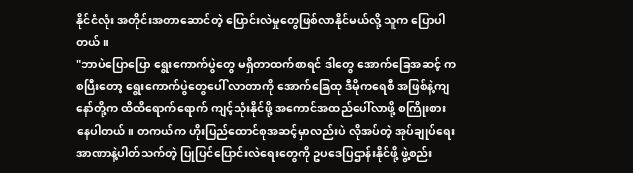နိုင်ငံလုံး အတိုင်းအတာဆောင်တဲ့ ပြောင်းလဲမှုတွေဖြစ်လာနိုင်မယ်လို့ သူက ပြောပါတယ်။
"ဘာပဲပြောပြော ရွေးကောက်ပွဲတွေ မရှိတာထက်စာရင် ဒါတွေ အောက်ခြေအဆင့် ကစပြီးတော့ ရွေးကောက်ပွဲတွေပေါ် လာတာကို အောက်ခြေထု ဒီမိုကရေစီ အဖြစ်နဲ့ကျနော်တို့က ထိထိရောက်ရောက် ကျင့်သုံးနိုင်ဖို့ အကောင်အထည်ပေါ်လာဖို့ စကြိုးစားနေပါတယ်။ တကယ်က ဟိုးပြည်ထောင်စုအဆင့်မှာလည်းပဲ လိုအပ်တဲ့ အုပ်ချုပ်ရေး အာဏာနဲ့ပါတ်သက်တဲ့ ပြုပြင်ပြောင်းလဲရေးတွေကို ဥပဒေပြဌာန်းနိုင်ဖို့ ဖွဲ့စည်း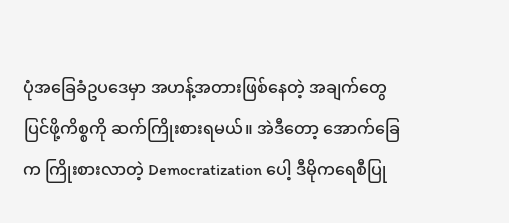ပုံအခြေခံဥပဒေမှာ အဟန့်အတားဖြစ်နေတဲ့ အချက်တွေ ပြင်ဖို့ကိစ္စကို ဆက်ကြိုးစားရမယ်။ အဲဒီတော့ အောက်ခြေက ကြိုးစားလာတဲ့ Democratization ပေါ့ ဒီမိုကရေစီပြု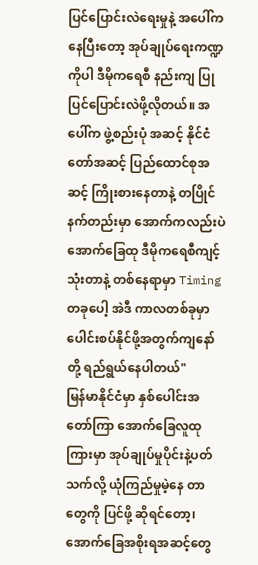ပြင်ပြောင်းလဲရေးမှုနဲ့ အပေါ်ကနေပြီးတော့ အုပ်ချုပ်ရေးကဏ္ဍကိုပါ ဒီမိုကရေစီ နည်းကျ ပြုပြင်ပြောင်းလဲဖို့လိုတယ်။ အပေါ်က ဖွဲ့စည်းပုံ အဆင့် နိုင်ငံတော်အဆင့် ပြည်ထောင်စုအဆင့် ကြိုးစားနေတာနဲ့ တပြိုင်နက်တည်းမှာ အောက်ကလည်းပဲ အောက်ခြေထု ဒီမိုကရေစီကျင့်သုံးတာနဲ့ တစ်နေရာမှာ Timing တခုပေါ့ အဲဒီ ကာလတစ်ခုမှာ ပေါင်းစပ်နိုင်ဖို့အတွက်ကျနော်တို့ ရည်ရွယ်နေပါတယ်"
မြန်မာနိုင်ငံမှာ နှစ်ပေါင်းအတော်ကြာ အောက်ခြေလူထုကြားမှာ အုပ်ချုပ်မှုပိုင်းနဲ့ပတ်သက်လို့ ယုံကြည်မှုမဲ့နေ တာတွေကို ပြင်ဖို့ ဆိုရင်တော့၊ အောက်ခြေအစိုးရအဆင့်တွေ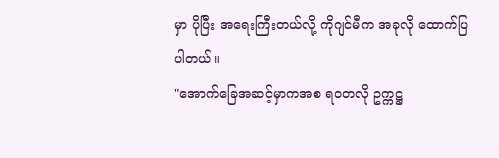မှာ ပိုပြီး အရေးကြီးတယ်လို့ ကိုဂျင်မီက အခုလို ထောက်ပြပါတယ်။
"အောက်ခြေအဆင့်မှာကအစ ရဝတလို ဥက္ကဋ္ဌ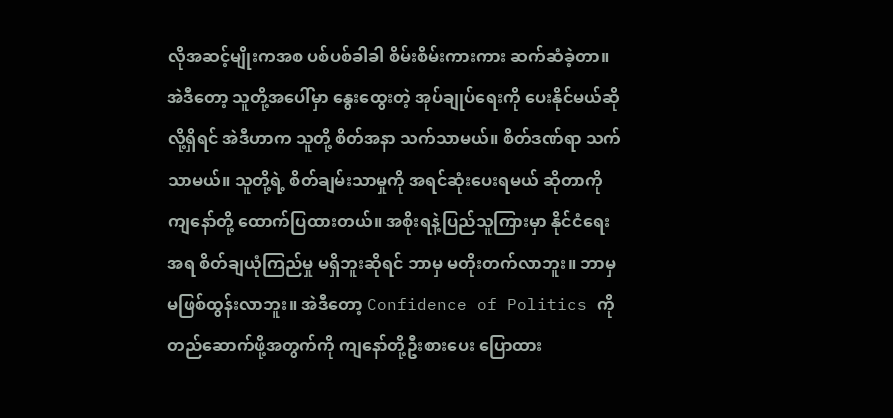လိုအဆင့်မျိုးကအစ ပစ်ပစ်ခါခါ စိမ်းစိမ်းကားကား ဆက်ဆံခဲ့တာ။ အဲဒီတော့ သူတို့အပေါ်မှာ နွေးထွေးတဲ့ အုပ်ချုပ်ရေးကို ပေးနိုင်မယ်ဆိုလို့ရှိရင် အဲဒီဟာက သူတို့ စိတ်အနာ သက်သာမယ်။ စိတ်ဒဏ်ရာ သက်သာမယ်။ သူတို့ရဲ့ စိတ်ချမ်းသာမှုကို အရင်ဆုံးပေးရမယ် ဆိုတာကို ကျနော်တို့ ထောက်ပြထားတယ်။ အစိုးရနဲ့ပြည်သူကြားမှာ နိုင်ငံရေးအရ စိတ်ချယုံကြည်မှု မရှိဘူးဆိုရင် ဘာမှ မတိုးတက်လာဘူး။ ဘာမှ မဖြစ်ထွန်းလာဘူး။ အဲဒီတော့ Confidence of Politics ကို တည်ဆောက်ဖို့အတွက်ကို ကျနော်တို့ဦးစားပေး ပြောထား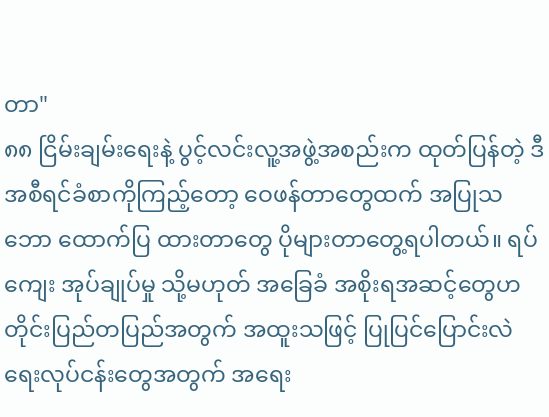တာ"
၈၈ ငြိမ်းချမ်းရေးနဲ့ ပွင့်လင်းလူ့အဖွဲ့အစည်းက ထုတ်ပြန်တဲ့ ဒီအစီရင်ခံစာကိုကြည့်တော့ ဝေဖန်တာတွေထက် အပြုသဘော ထောက်ပြ ထားတာတွေ ပိုများတာတွေ့ရပါတယ်။ ရပ်ကျေး အုပ်ချုပ်မှု သို့မဟုတ် အခြေခံ အစိုးရအဆင့်တွေဟ တိုင်းပြည်တပြည်အတွက် အထူးသဖြင့် ပြုပြင်ပြောင်းလဲရေးလုပ်ငန်းတွေအတွက် အရေး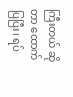ကြီးတယ် ဆိုတာ ထောက်ပြပြီး၊ ရပ်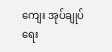ကျေး အုပ်ချုပ်ရေး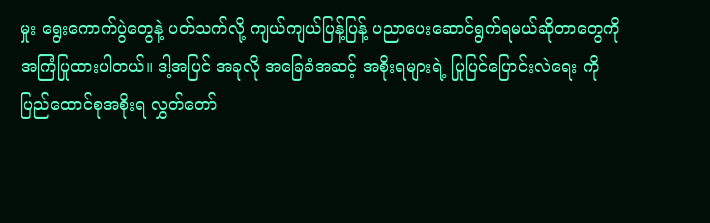မှုး ရွေးကောက်ပွဲတွေနဲ့ ပတ်သက်လို့ ကျယ်ကျယ်ပြန့်ပြန့် ပညာပေးဆောင်ရွက်ရမယ်ဆိုတာတွေကို အကြံပြုထားပါတယ်။ ဒါ့အပြင် အခုလို အခြေခံအဆင့် အစိုးရများရဲ့ ပြုပြင်ပြောင်းလဲရေး ကို ပြည်ထောင်စုအစိုးရ လွှတ်တော်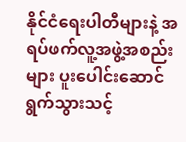နိုင်ငံရေးပါတီများနဲ့ အရပ်ဖက်လူ့အဖွဲ့အစည်းများ ပူးပေါင်းဆောင်ရွက်သွားသင့်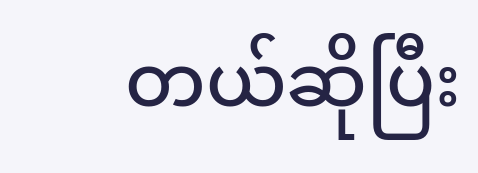တယ်ဆိုပြီး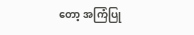တော့ အကြံပြု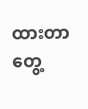ထားတာတွေ့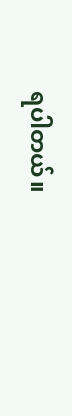ရပါတယ်။